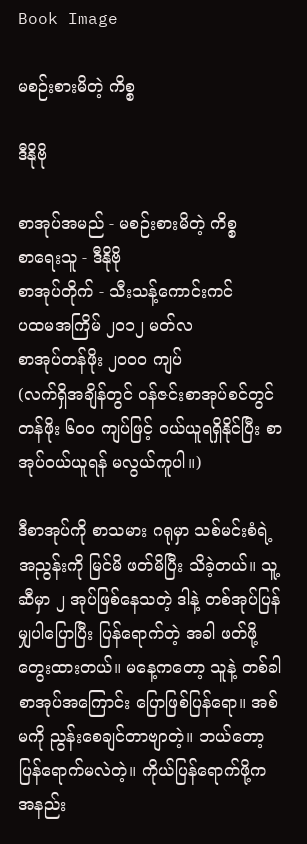Book Image

မစဉ်းစားမိတဲ့ ကိစ္စ

ဒီနိုဗို

စာအုပ်အမည် - မစဉ်းစားမိတဲ့ ကိစ္စ
စာရေးသူ - ဒီနိုဗို
စာအုပ်တိုက် - သီးသန့်ကောင်းကင်
ပထမအကြိမ် ၂၀၁၂ မတ်လ
စာအုပ်တန်ဖိုး ၂၀၀၀ ကျပ်
(လက်ရှိအချိန်တွင် ဝန်ဇင်းစာအုပ်စင်တွင် တန်ဖိုး ၆၀၀ ကျပ်ဖြင့် ဝယ်ယူရရှိနိုင်ပြီး စာအုပ်ဝယ်ယူရန် မလွယ်ကူပါ။)

ဒီစာအုပ်ကို စာသမား ဂရုမှာ သစ်မင်းစံရဲ့ အညွန်းကို မြင်မိ ဖတ်မိပြီး သိခဲ့တယ်။ သူ့ဆီမှာ ၂ အုပ်ဖြစ်နေသတဲ့ ဒါနဲ့ တစ်အုပ်ပြန်မျှပါပြောပြီး ပြန်ရောက်တဲ့ အခါ ဖတ်ဖို့ တွေးထားတယ်။ မနေ့ကတော့ သူနဲ့ တစ်ခါ စာအုပ်အကြောင်း ပြောဖြစ်ပြန်ရော။ အစ်မကို ညွန်းစေချင်တာဗျာတဲ့။ ဘယ်တော့ပြန်ရောက်မလဲတဲ့။ ကိုယ်ပြန်ရောက်ဖို့က အနည်း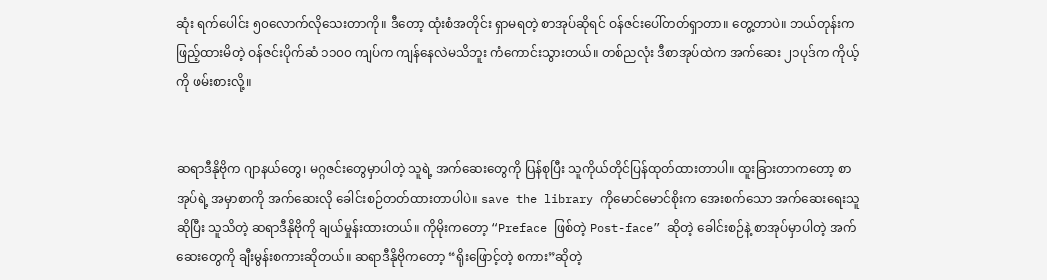ဆုံး ရက်ပေါင်း ၅၀လောက်လိုသေးတာကို။ ဒီတော့ ထုံးစံအတိုင်း ရှာမရတဲ့ စာအုပ်ဆိုရင် ဝန်ဇင်းပေါ်တတ်ရှာတာ။ တွေ့တာပဲ။ ဘယ်တုန်းက ဖြည့်ထားမိတဲ့ ဝန်ဇင်းပိုက်ဆံ ၁၁၀၀ ကျပ်က ကျန်နေလဲမသိဘူး ကံကောင်းသွားတယ်။ တစ်ညလုံး ဒီစာအုပ်ထဲက အက်ဆေး ၂၁ပုဒ်က ကိုယ့်ကို ဖမ်းစားလို့။


ဆရာဒီနိုဗိုက ဂျာနယ်တွေ၊ မဂ္ဂဇင်းတွေမှာပါတဲ့ သူရဲ့ အက်ဆေးတွေကို ပြန်စုပြီး သူကိုယ်တိုင်ပြန်ထုတ်ထားတာပါ။ ထူးခြားတာကတော့ စာအုပ်ရဲ့ အမှာစာကို အက်ဆေးလို ခေါင်းစဉ်တတ်ထားတာပါပဲ။ save the library ကိုမောင်မောင်စိုးက အေးစက်သော အက်ဆေးရေးသူဆိုပြီး သူသိတဲ့ ဆရာဒီနိုဗိုကို ချယ်မှုန်းထားတယ်။ ကိုမိုးကတော့ “Preface ဖြစ်တဲ့ Post-face” ဆိုတဲ့ ခေါင်းစဉ်နဲ့ စာအုပ်မှာပါတဲ့ အက်ဆေးတွေကို ချီးမွန်းစကားဆိုတယ်။ ဆရာဒီနိုဗိုကတော့ “ရိုးဖြောင့်တဲ့ စကား”ဆိုတဲ့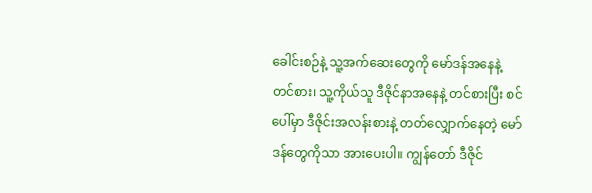ခေါင်းစဉ်နဲ့ သူ့အက်ဆေးတွေကို မော်ဒန်အနေနဲ့ တင်စား၊ သူ့ကိုယ်သူ ဒီဇိုင်နာအနေနဲ့ တင်စားပြီး စင်ပေါ်မှာ ဒီဇိုင်းအလန်းစားနဲ့ တတ်လျှောက်နေတဲ့ မော်ဒန်တွေကိုသာ အားပေးပါ။ ကျွန်တော် ဒီဇိုင်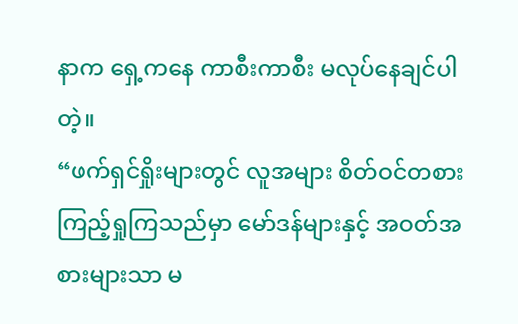နာက ရှေ့ကနေ ကာစီးကာစီး မလုပ်နေချင်ပါတဲ့။
“ဖက်ရှင်ရှိုးများတွင် လူအများ စိတ်ဝင်တစား ကြည့်ရှုကြသည်မှာ မော်ဒန်များနှင့် အဝတ်အစားများသာ မ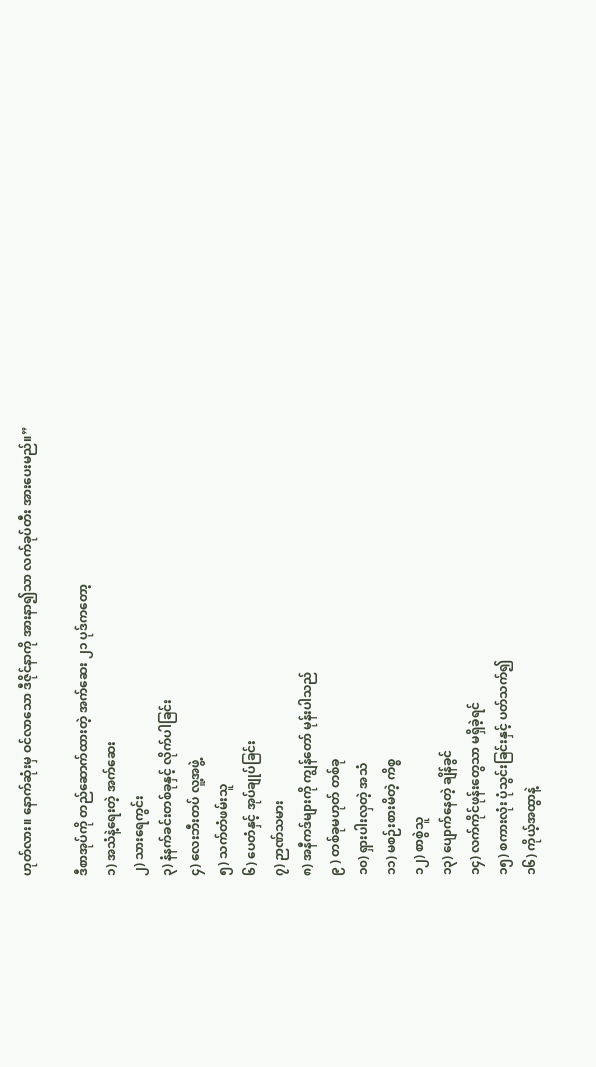ဟုတ်လား။ နောက်ဆုံးမှ ဝင်လာသော ဒီဇိုင်နာကို အားနာ၍သာ လက်ခုပ်တီး အားပေးမည်။”

ဒီစာအုပ်ကို တည်ဆောက်ထားတဲ့ အက်ဆေး ၂၁ ပုဒ်ကတော့
၁) အသံနဲ့ရေးတဲ့ အက်ဆေး
၂) သားရေကွင်း
၃) နံနက်ခင်းတစ်ခုနှင့် လိုက်ပါခြင်း
၄) လေးဘီးတပ် လူ့အဖွဲ့
၅) သက်တံဖမ်းသူ
၆) ပေတံနှင့် အုပ်ချုပ်ခြင်း
၇) ဉာဏ်သမား
၈) အနီကဒ်များကို ကျွန်တော် မုန်းပါသည်
၉ ) တစ်ခုမဟုတ် တစ်ခု
၁၀) ရှားပါးလှတဲ့ အသံ
၁၁) မစဉ်းစားမိတဲ့ ကိစ္စ
၁၂) စာစွဲသူ
၁၃) ပျောက်နေတဲ့ ချိန်ခွင်
၁၄) လက်ကိုင်ဖုန်းတွေသာ မရှိခဲ့ရင်
၁၅) စကားလုံး ပုံသွင်းခြင်းနှင့် ပတ်သက်၍
၁၆) ကိုယ့်အထွာနဲ့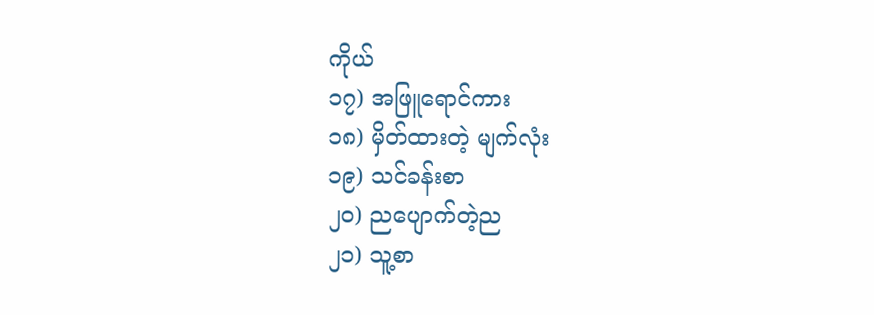ကိုယ်
၁၇) အဖြူရောင်ကား
၁၈) မှိတ်ထားတဲ့ မျက်လုံး
၁၉) သင်ခန်းစာ
၂၀) ညပျောက်တဲ့ည
၂၁) သူ့စာ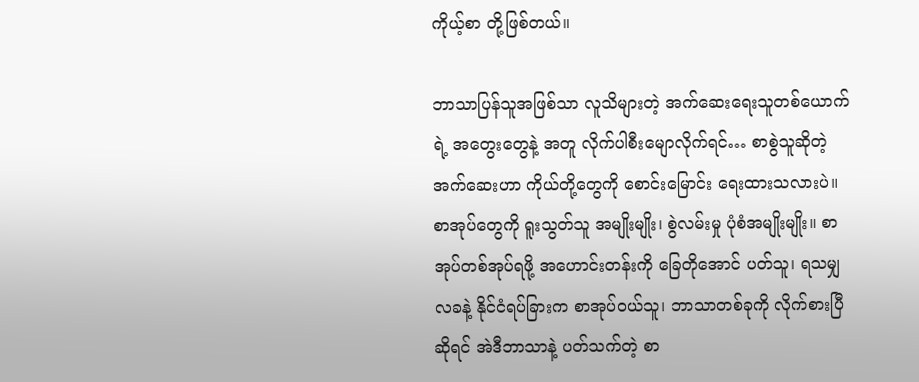ကိုယ့်စာ တို့ဖြစ်တယ်။

ဘာသာပြန်သူအဖြစ်သာ လူသိများတဲ့ အက်ဆေးရေးသူတစ်ယောက်ရဲ့ အတွေးတွေနဲ့ အတူ လိုက်ပါစီးမျောလိုက်ရင်… စာစွဲသူဆိုတဲ့ အက်ဆေးဟာ ကိုယ်တို့တွေကို စောင်းမြောင်း ရေးထားသလားပဲ။ စာအုပ်တွေကို ရူးသွတ်သူ အမျိုးမျိုး၊ စွဲလမ်းမှု ပုံစံအမျိုးမျိုး။ စာအုပ်တစ်အုပ်ရဖို့ အဟောင်းတန်းကို ခြေတိုအောင် ပတ်သူ၊ ရသမျှ လခနဲ့ နိုင်ငံရပ်ခြားက စာအုပ်ဝယ်သူ၊ ဘာသာတစ်ခုကို လိုက်စားပြီဆိုရင် အဲဒီဘာသာနဲ့ ပတ်သက်တဲ့ စာ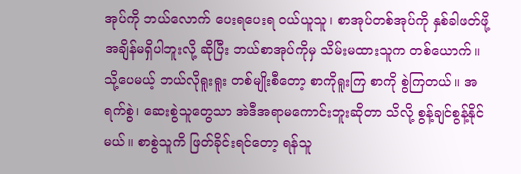အုပ်ကို ဘယ်လောက် ပေးရပေးရ ဝယ်ယူသူ၊ စာအုပ်တစ်အုပ်ကို နှစ်ခါဖတ်ဖို့ အချိန်မရှိပါဘူးလို့ ဆိုပြီး ဘယ်စာအုပ်ကိုမှ သိမ်းမထားသူက တစ်ယောက်။ သို့ပေမယ့် ဘယ်လိုရူးရူး တစ်မျိုးစီတော့ စာကိုရူးကြ စာကို စွဲကြတယ်။ အရက်စွဲ၊ ဆေးစွဲသူတွေသာ အဲဒီအရာမကောင်းဘူးဆိုတာ သိလို့ စွန့်ချင်စွန့်နိုင်မယ်။ စာစွဲသူကိ ဖြတ်ခိုင်းရင်တော့ ရန်သူ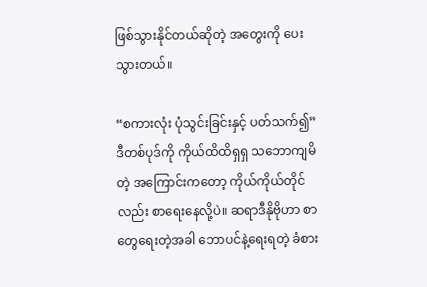ဖြစ်သွားနိုင်တယ်ဆိုတဲ့ အတွေးကို ပေးသွားတယ်။

“စကားလုံး ပုံသွင်းခြင်းနှင့် ပတ်သက်၍” ဒီတစ်ပုဒ်ကို ကိုယ်ထိထိရှရှ သဘောကျမိတဲ့ အကြောင်းကတော့ ကိုယ်ကိုယ်တိုင်လည်း စာရေးနေလို့ပဲ။ ဆရာဒီနိုဗိုဟာ စာတွေရေးတဲ့အခါ ဘောပင်နဲ့ရေးရတဲ့ ခံစား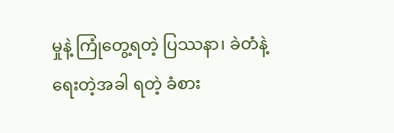မှုနဲ့ ကြုံတွေ့ရတဲ့ ပြဿနာ၊ ခဲတံနဲ့ရေးတဲ့အခါ ရတဲ့ ခံစား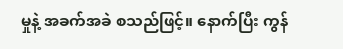မှုနဲ့ အခက်အခဲ စသည်ဖြင့်။ နောက်ပြီး ကွန်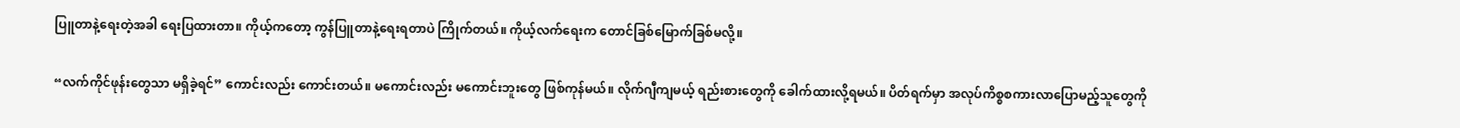ပြူတာနဲ့ရေးတဲ့အခါ ရေးပြထားတာ။ ကိုယ့်ကတော့ ကွန်ပြူတာနဲ့ရေးရတာပဲ ကြိုက်တယ်။ ကိုယ့်လက်ရေးက တောင်ခြစ်မြောက်ခြစ်မလို့။

“လက်ကိုင်ဖုန်းတွေသာ မရှိခဲ့ရင်” ကောင်းလည်း ကောင်းတယ်။ မကောင်းလည်း မကောင်းဘူးတွေ ဖြစ်ကုန်မယ်။ လိုက်ဂျီကျမယ့် ရည်းစားတွေကို ခေါက်ထားလို့ရမယ်။ ပိတ်ရက်မှာ အလုပ်ကိစ္စစကားလာပြောမည့်သူတွေကို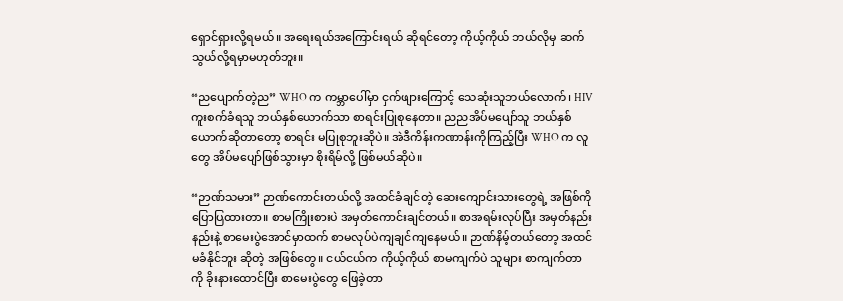ရှောင်ရှားလို့ရမယ်။ အရေးရယ်အကြောင်းရယ် ဆိုရင်တော့ ကိုယ့်ကိုယ် ဘယ်လိုမှ ဆက်သွယ်လို့ရမှာမဟုတ်ဘူး။

“ညပျောက်တဲ့ည” WHO က ကမ္ဘာပေါ်မှာ ငှက်ဖျားကြောင့် သေဆုံးသူဘယ်လောက်၊ HIV ကူးစက်ခံရသူ ဘယ်နှစ်ယောက်သာ စာရင်းပြုစုနေတာ။ ညညအိပ်မပျော်သူ ဘယ်နှစ်ယောက်ဆိုတာတော့ စာရင်း မပြုစုဘူးဆိုပဲ။ အဲဒီကိန်းကဏာန်းကိုကြည့်ပြီး WHO က လူတွေ အိပ်မပျော်ဖြစ်သွားမှာ စိုးရိမ်လို့ ဖြစ်မယ်ဆိုပဲ။

“ဉာဏ်သမား” ဉာဏ်ကောင်းတယ်လို့ အထင်ခံချင်တဲ့ ဆေးကျောင်းသားတွေရဲ့ အဖြစ်ကို ပြောပြထားတာ။ စာမကြိုးစားပဲ အမှတ်ကောင်းချင်တယ်။ စာအရမ်းလုပ်ပြီး အမှတ်နည်းနည်းနဲ့ စာမေးပွဲအောင်မှာထက် စာမလုပ်ပဲကျချင်ကျနေမယ်။ ဉာဏ်နိမ့်တယ်တော့ အထင်မခံနိုင်ဘူး ဆိုတဲ့ အဖြစ်တွေ။ ငယ်ငယ်က ကိုယ့်ကိုယ် စာမကျက်ပဲ သူများ စာကျက်တာကို ခိုးနားထောင်ပြီး စာမေးပွဲတွေ ဖြေခဲ့တာ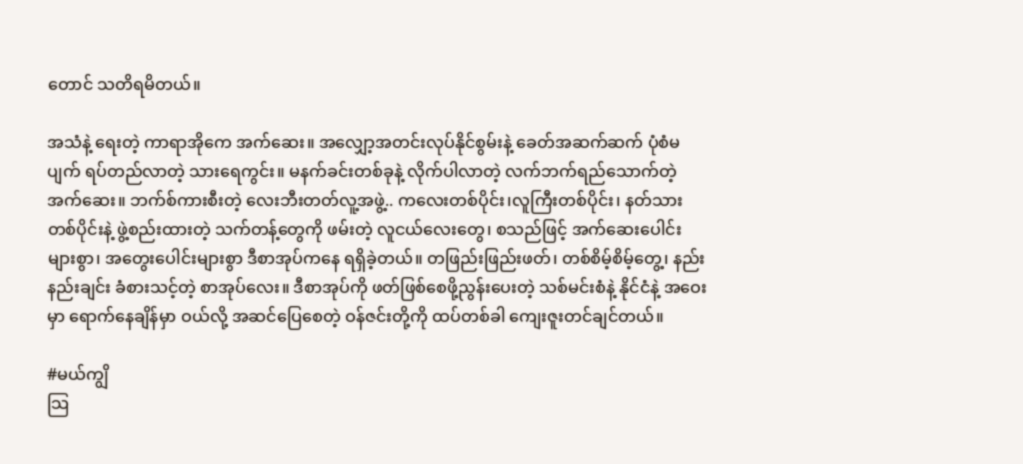တောင် သတိရမိတယ်။

အသံနဲ့ ရေးတဲ့ ကာရာအိုကေ အက်ဆေး။ အလျှော့အတင်းလုပ်နိုင်စွမ်းနဲ့ ခေတ်အဆက်ဆက် ပုံစံမပျက် ရပ်တည်လာတဲ့ သားရေကွင်း။ မနက်ခင်းတစ်ခုနဲ့ လိုက်ပါလာတဲ့ လက်ဘက်ရည်သောက်တဲ့ အက်ဆေး။ ဘက်စ်ကားစီးတဲ့ လေးဘီးတတ်လူ့အဖွဲ့.. ကလေးတစ်ပိုင်း၊လူကြီးတစ်ပိုင်း၊ နတ်သားတစ်ပိုင်းနဲ့ ဖွဲ့စည်းထားတဲ့ သက်တန့်တွေကို ဖမ်းတဲ့ လူငယ်လေးတွေ၊ စသည်ဖြင့် အက်ဆေးပေါင်းများစွာ၊ အတွေးပေါင်းများစွာ ဒီစာအုပ်ကနေ ရရှိခဲ့တယ်။ တဖြည်းဖြည်းဖတ်၊ တစ်စိမ့်စိမ့်တွေ့၊ နည်းနည်းချင်း ခံစားသင့်တဲ့ စာအုပ်လေး။ ဒီစာအုပ်ကို ဖတ်ဖြစ်စေဖို့ညွန်းပေးတဲ့ သစ်မင်းစံနဲ့ နိုင်ငံနဲ့ အဝေးမှာ ရောက်နေချိန်မှာ ဝယ်လို့ အဆင်ပြေစေတဲ့ ဝန်ဇင်းတို့ကို ထပ်တစ်ခါ ကျေးဇူးတင်ချင်တယ်။

#မယ်ကျွိ
သြ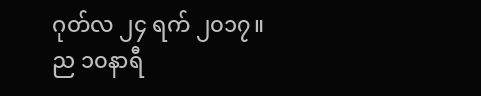ဂုတ်လ ၂၄ ရက် ၂၀၁၇။
ည ၁၀နာရီ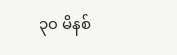၃၀ မိနစ်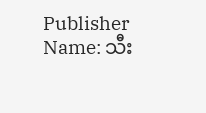Publisher Name: သီး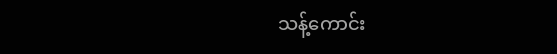သန့်ကောင်း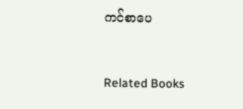ကင်စာပေ


Related Books